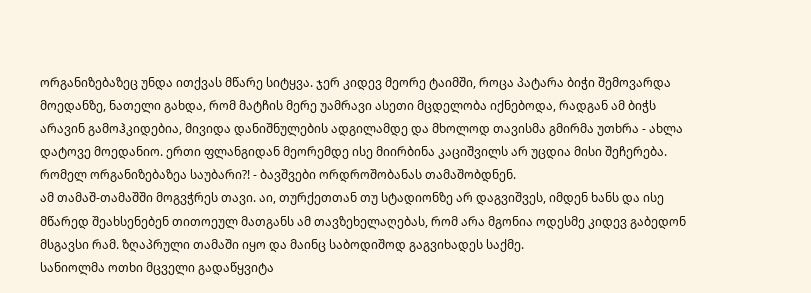ორგანიზებაზეც უნდა ითქვას მწარე სიტყვა. ჯერ კიდევ მეორე ტაიმში, როცა პატარა ბიჭი შემოვარდა მოედანზე, ნათელი გახდა, რომ მატჩის მერე უამრავი ასეთი მცდელობა იქნებოდა, რადგან ამ ბიჭს არავინ გამოჰკიდებია, მივიდა დანიშნულების ადგილამდე და მხოლოდ თავისმა გმირმა უთხრა - ახლა დატოვე მოედანიო. ერთი ფლანგიდან მეორემდე ისე მიირბინა კაციშვილს არ უცდია მისი შეჩერება. რომელ ორგანიზებაზეა საუბარი?! - ბავშვები ორდროშობანას თამაშობდნენ.
ამ თამაშ-თამაშში მოგვჭრეს თავი. აი, თურქეთთან თუ სტადიონზე არ დაგვიშვეს, იმდენ ხანს და ისე მწარედ შეახსენებენ თითოეულ მათგანს ამ თავზეხელაღებას, რომ არა მგონია ოდესმე კიდევ გაბედონ მსგავსი რამ. ზღაპრული თამაში იყო და მაინც საბოდიშოდ გაგვიხადეს საქმე.
სანიოლმა ოთხი მცველი გადაწყვიტა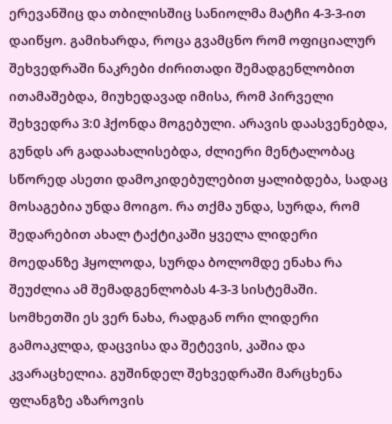ერევანშიც და თბილისშიც სანიოლმა მატჩი 4-3-3-ით დაიწყო. გამიხარდა, როცა გვამცნო რომ ოფიციალურ შეხვედრაში ნაკრები ძირითადი შემადგენლობით ითამაშებდა, მიუხედავად იმისა, რომ პირველი შეხვედრა 3:0 ჰქონდა მოგებული. არავის დაასვენებდა, გუნდს არ გადაახალისებდა, ძლიერი მენტალობაც სწორედ ასეთი დამოკიდებულებით ყალიბდება, სადაც მოსაგებია უნდა მოიგო. რა თქმა უნდა, სურდა, რომ შედარებით ახალ ტაქტიკაში ყველა ლიდერი მოედანზე ჰყოლოდა, სურდა ბოლომდე ენახა რა შეუძლია ამ შემადგენლობას 4-3-3 სისტემაში.
სომხეთში ეს ვერ ნახა, რადგან ორი ლიდერი გამოაკლდა, დაცვისა და შეტევის, კაშია და კვარაცხელია. გუშინდელ შეხვედრაში მარცხენა ფლანგზე აზაროვის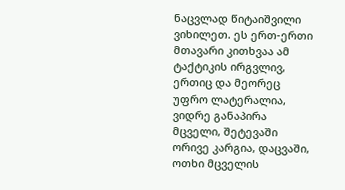ნაცვლად წიტაიშვილი ვიხილეთ. ეს ერთ-ერთი მთავარი კითხვაა ამ ტაქტიკის ირგვლივ, ერთიც და მეორეც უფრო ლატერალია, ვიდრე განაპირა მცველი, შეტევაში ორივე კარგია, დაცვაში, ოთხი მცველის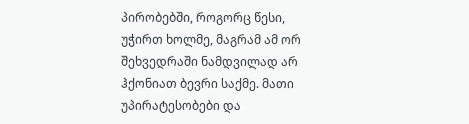პირობებში, როგორც წესი, უჭირთ ხოლმე, მაგრამ ამ ორ შეხვედრაში ნამდვილად არ ჰქონიათ ბევრი საქმე. მათი უპირატესობები და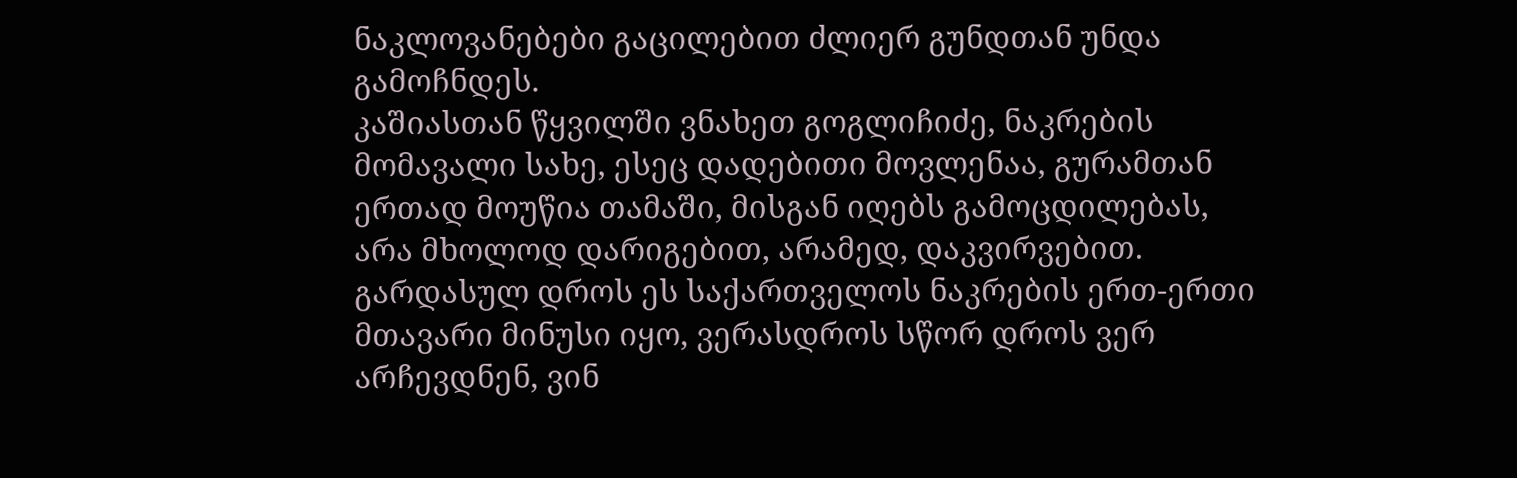ნაკლოვანებები გაცილებით ძლიერ გუნდთან უნდა გამოჩნდეს.
კაშიასთან წყვილში ვნახეთ გოგლიჩიძე, ნაკრების მომავალი სახე, ესეც დადებითი მოვლენაა, გურამთან ერთად მოუწია თამაში, მისგან იღებს გამოცდილებას, არა მხოლოდ დარიგებით, არამედ, დაკვირვებით. გარდასულ დროს ეს საქართველოს ნაკრების ერთ-ერთი მთავარი მინუსი იყო, ვერასდროს სწორ დროს ვერ არჩევდნენ, ვინ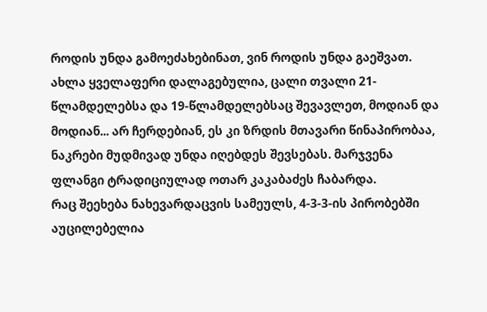როდის უნდა გამოეძახებინათ, ვინ როდის უნდა გაეშვათ. ახლა ყველაფერი დალაგებულია, ცალი თვალი 21-წლამდელებსა და 19-წლამდელებსაც შევავლეთ, მოდიან და მოდიან... არ ჩერდებიან, ეს კი ზრდის მთავარი წინაპირობაა, ნაკრები მუდმივად უნდა იღებდეს შევსებას. მარჯვენა ფლანგი ტრადიციულად ოთარ კაკაბაძეს ჩაბარდა.
რაც შეეხება ნახევარდაცვის სამეულს, 4-3-3-ის პირობებში აუცილებელია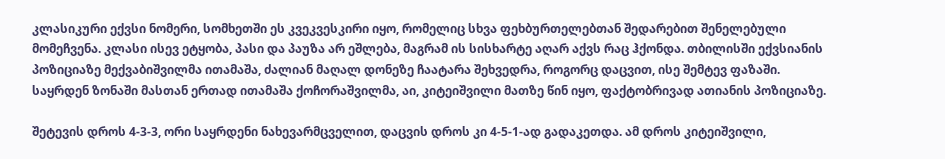კლასიკური ექვსი ნომერი, სომხეთში ეს კვეკვესკირი იყო, რომელიც სხვა ფეხბურთელებთან შედარებით შენელებული მომეჩვენა. კლასი ისევ ეტყობა, პასი და პაუზა არ ეშლება, მაგრამ ის სისხარტე აღარ აქვს რაც ჰქონდა. თბილისში ექვსიანის პოზიციაზე მექვაბიშვილმა ითამაშა, ძალიან მაღალ დონეზე ჩაატარა შეხვედრა, როგორც დაცვით, ისე შემტევ ფაზაში. საყრდენ ზონაში მასთან ერთად ითამაშა ქოჩორაშვილმა, აი, კიტეიშვილი მათზე წინ იყო, ფაქტობრივად ათიანის პოზიციაზე.

შეტევის დროს 4-3-3, ორი საყრდენი ნახევარმცველით, დაცვის დროს კი 4-5-1-ად გადაკეთდა. ამ დროს კიტეიშვილი,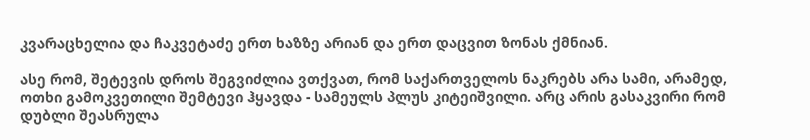კვარაცხელია და ჩაკვეტაძე ერთ ხაზზე არიან და ერთ დაცვით ზონას ქმნიან.

ასე რომ, შეტევის დროს შეგვიძლია ვთქვათ, რომ საქართველოს ნაკრებს არა სამი, არამედ, ოთხი გამოკვეთილი შემტევი ჰყავდა - სამეულს პლუს კიტეიშვილი. არც არის გასაკვირი რომ დუბლი შეასრულა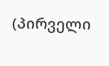(პირველი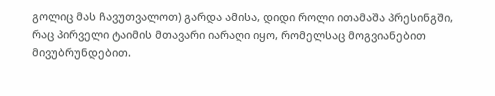გოლიც მას ჩავუთვალოთ) გარდა ამისა, დიდი როლი ითამაშა პრესინგში, რაც პირველი ტაიმის მთავარი იარაღი იყო, რომელსაც მოგვიანებით მივუბრუნდებით.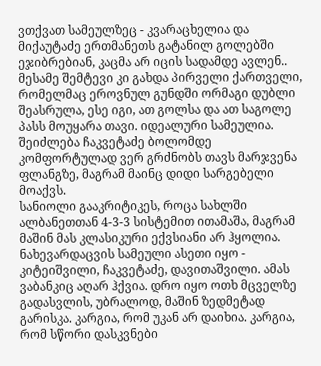ვთქვათ სამეულზეც - კვარაცხელია და მიქაუტაძე ერთმანეთს გატანილ გოლებში ეჯიბრებიან, კაცმა არ იცის სადამდე ავლენ.. მესამე შემტევი კი გახდა პირველი ქართველი, რომელმაც ეროვნულ გუნდში ორმაგი დუბლი შეასრულა, ესე იგი, ათ გოლსა და ათ საგოლე პასს მოუყარა თავი. იდეალური სამეულია. შეიძლება ჩაკვეტაძე ბოლომდე კომფორტულად ვერ გრძნობს თავს მარჯვენა ფლანგზე, მაგრამ მაინც დიდი სარგებელი მოაქვს.
სანიოლი გააკრიტიკეს, როცა სახლში ალბანეთთან 4-3-3 სისტემით ითამაშა, მაგრამ მაშინ მას კლასიკური ექვსიანი არ ჰყოლია. ნახევარდაცვის სამეული ასეთი იყო - კიტეიშვილი, ჩაკვეტაძე, დავითაშვილი. ამას ვაბანკიც აღარ ჰქვია. დრო იყო ოთხ მცველზე გადასვლის, უბრალოდ, მაშინ ზედმეტად გარისკა. კარგია, რომ უკან არ დაიხია. კარგია, რომ სწორი დასკვნები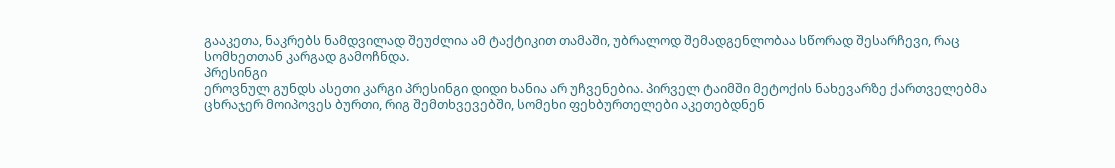გააკეთა, ნაკრებს ნამდვილად შეუძლია ამ ტაქტიკით თამაში, უბრალოდ შემადგენლობაა სწორად შესარჩევი, რაც
სომხეთთან კარგად გამოჩნდა.
პრესინგი
ეროვნულ გუნდს ასეთი კარგი პრესინგი დიდი ხანია არ უჩვენებია. პირველ ტაიმში მეტოქის ნახევარზე ქართველებმა ცხრაჯერ მოიპოვეს ბურთი, რიგ შემთხვევებში, სომეხი ფეხბურთელები აკეთებდნენ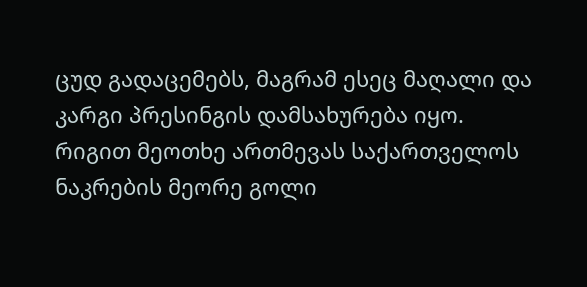ცუდ გადაცემებს, მაგრამ ესეც მაღალი და კარგი პრესინგის დამსახურება იყო. რიგით მეოთხე ართმევას საქართველოს ნაკრების მეორე გოლი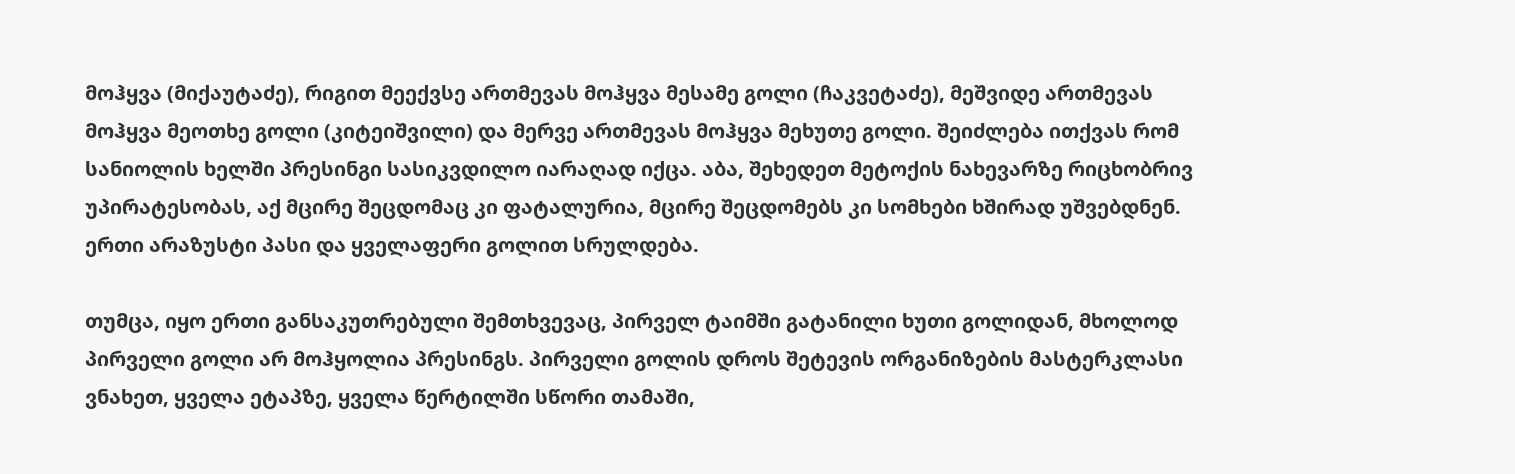მოჰყვა (მიქაუტაძე), რიგით მეექვსე ართმევას მოჰყვა მესამე გოლი (ჩაკვეტაძე), მეშვიდე ართმევას მოჰყვა მეოთხე გოლი (კიტეიშვილი) და მერვე ართმევას მოჰყვა მეხუთე გოლი. შეიძლება ითქვას რომ სანიოლის ხელში პრესინგი სასიკვდილო იარაღად იქცა. აბა, შეხედეთ მეტოქის ნახევარზე რიცხობრივ უპირატესობას, აქ მცირე შეცდომაც კი ფატალურია, მცირე შეცდომებს კი სომხები ხშირად უშვებდნენ. ერთი არაზუსტი პასი და ყველაფერი გოლით სრულდება.

თუმცა, იყო ერთი განსაკუთრებული შემთხვევაც, პირველ ტაიმში გატანილი ხუთი გოლიდან, მხოლოდ პირველი გოლი არ მოჰყოლია პრესინგს. პირველი გოლის დროს შეტევის ორგანიზების მასტერკლასი ვნახეთ, ყველა ეტაპზე, ყველა წერტილში სწორი თამაში,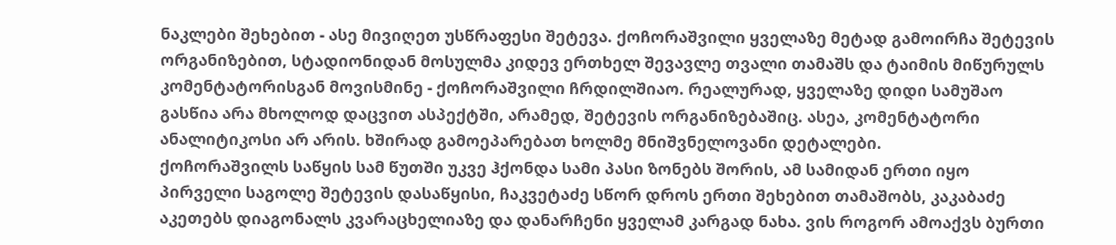ნაკლები შეხებით - ასე მივიღეთ უსწრაფესი შეტევა. ქოჩორაშვილი ყველაზე მეტად გამოირჩა შეტევის ორგანიზებით, სტადიონიდან მოსულმა კიდევ ერთხელ შევავლე თვალი თამაშს და ტაიმის მიწურულს კომენტატორისგან მოვისმინე - ქოჩორაშვილი ჩრდილშიაო. რეალურად, ყველაზე დიდი სამუშაო გასწია არა მხოლოდ დაცვით ასპექტში, არამედ, შეტევის ორგანიზებაშიც. ასეა, კომენტატორი ანალიტიკოსი არ არის. ხშირად გამოეპარებათ ხოლმე მნიშვნელოვანი დეტალები.
ქოჩორაშვილს საწყის სამ წუთში უკვე ჰქონდა სამი პასი ზონებს შორის, ამ სამიდან ერთი იყო პირველი საგოლე შეტევის დასაწყისი, ჩაკვეტაძე სწორ დროს ერთი შეხებით თამაშობს, კაკაბაძე აკეთებს დიაგონალს კვარაცხელიაზე და დანარჩენი ყველამ კარგად ნახა. ვის როგორ ამოაქვს ბურთი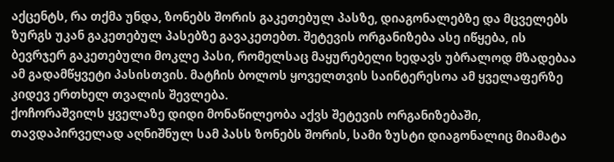აქცენტს, რა თქმა უნდა, ზონებს შორის გაკეთებულ პასზე, დიაგონალებზე და მცველებს ზურგს უკან გაკეთებულ პასებზე გავაკეთებთ. შეტევის ორგანიზება ასე იწყება, ის ბევრჯერ გაკეთებული მოკლე პასი, რომელსაც მაყურებელი ხედავს უბრალოდ მზადებაა ამ გადამწყვეტი პასისთვის. მატჩის ბოლოს ყოველთვის საინტერესოა ამ ყველაფერზე კიდევ ერთხელ თვალის შევლება.
ქოჩორაშვილს ყველაზე დიდი მონაწილეობა აქვს შეტევის ორგანიზებაში, თავდაპირველად აღნიშნულ სამ პასს ზონებს შორის, სამი ზუსტი დიაგონალიც მიამატა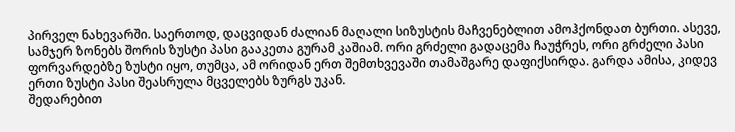პირველ ნახევარში. საერთოდ, დაცვიდან ძალიან მაღალი სიზუსტის მაჩვენებლით ამოჰქონდათ ბურთი. ასევე, სამჯერ ზონებს შორის ზუსტი პასი გააკეთა გურამ კაშიამ. ორი გრძელი გადაცემა ჩაუჭრეს, ორი გრძელი პასი ფორვარდებზე ზუსტი იყო, თუმცა, ამ ორიდან ერთ შემთხვევაში თამაშგარე დაფიქსირდა. გარდა ამისა, კიდევ ერთი ზუსტი პასი შეასრულა მცველებს ზურგს უკან.
შედარებით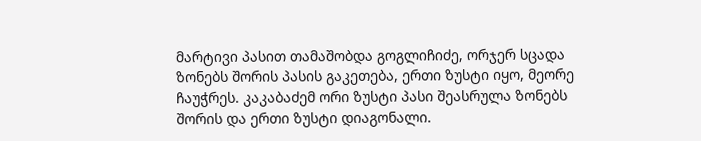მარტივი პასით თამაშობდა გოგლიჩიძე, ორჯერ სცადა ზონებს შორის პასის გაკეთება, ერთი ზუსტი იყო, მეორე ჩაუჭრეს. კაკაბაძემ ორი ზუსტი პასი შეასრულა ზონებს შორის და ერთი ზუსტი დიაგონალი.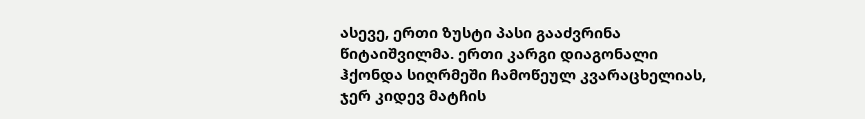ასევე, ერთი ზუსტი პასი გააძვრინა წიტაიშვილმა. ერთი კარგი დიაგონალი ჰქონდა სიღრმეში ჩამოწეულ კვარაცხელიას, ჯერ კიდევ მატჩის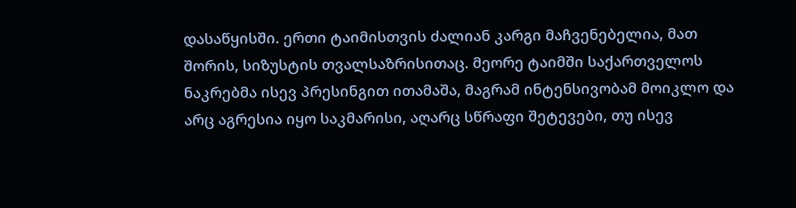დასაწყისში. ერთი ტაიმისთვის ძალიან კარგი მაჩვენებელია, მათ შორის, სიზუსტის თვალსაზრისითაც. მეორე ტაიმში საქართველოს ნაკრებმა ისევ პრესინგით ითამაშა, მაგრამ ინტენსივობამ მოიკლო და არც აგრესია იყო საკმარისი, აღარც სწრაფი შეტევები, თუ ისევ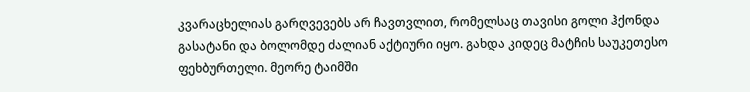კვარაცხელიას გარღვევებს არ ჩავთვლით, რომელსაც თავისი გოლი ჰქონდა გასატანი და ბოლომდე ძალიან აქტიური იყო. გახდა კიდეც მატჩის საუკეთესო ფეხბურთელი. მეორე ტაიმში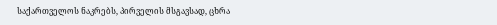საქართველოს ნაკრებს, პირველის მსგავსად, ცხრა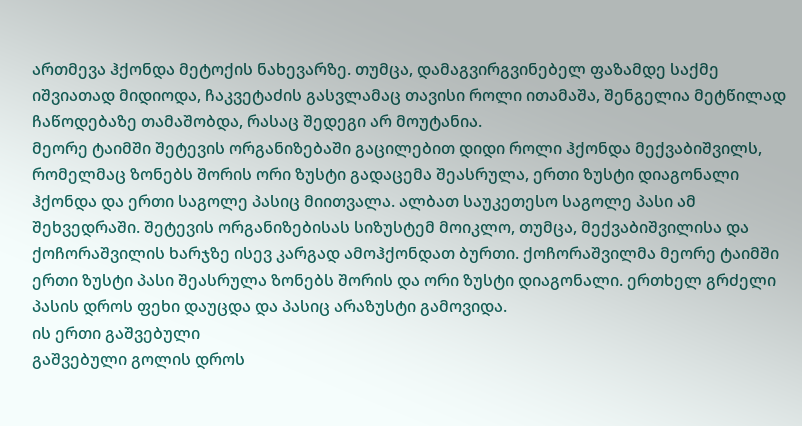ართმევა ჰქონდა მეტოქის ნახევარზე. თუმცა, დამაგვირგვინებელ ფაზამდე საქმე იშვიათად მიდიოდა, ჩაკვეტაძის გასვლამაც თავისი როლი ითამაშა, შენგელია მეტწილად ჩაწოდებაზე თამაშობდა, რასაც შედეგი არ მოუტანია.
მეორე ტაიმში შეტევის ორგანიზებაში გაცილებით დიდი როლი ჰქონდა მექვაბიშვილს, რომელმაც ზონებს შორის ორი ზუსტი გადაცემა შეასრულა, ერთი ზუსტი დიაგონალი ჰქონდა და ერთი საგოლე პასიც მიითვალა. ალბათ საუკეთესო საგოლე პასი ამ შეხვედრაში. შეტევის ორგანიზებისას სიზუსტემ მოიკლო, თუმცა, მექვაბიშვილისა და ქოჩორაშვილის ხარჯზე ისევ კარგად ამოჰქონდათ ბურთი. ქოჩორაშვილმა მეორე ტაიმში ერთი ზუსტი პასი შეასრულა ზონებს შორის და ორი ზუსტი დიაგონალი. ერთხელ გრძელი პასის დროს ფეხი დაუცდა და პასიც არაზუსტი გამოვიდა.
ის ერთი გაშვებული
გაშვებული გოლის დროს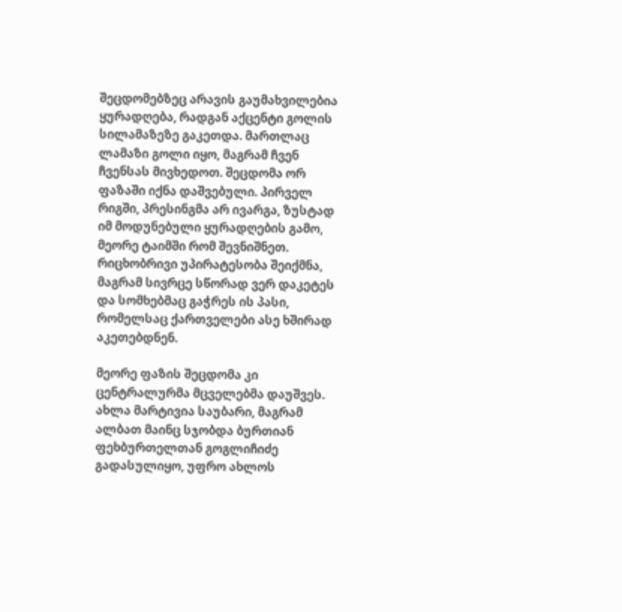შეცდომებზეც არავის გაუმახვილებია ყურადღება, რადგან აქცენტი გოლის სილამაზეზე გაკეთდა. მართლაც ლამაზი გოლი იყო, მაგრამ ჩვენ ჩვენსას მივხედოთ. შეცდომა ორ ფაზაში იქნა დაშვებული. პირველ რიგში, პრესინგმა არ ივარგა, ზუსტად იმ მოდუნებული ყურადღების გამო, მეორე ტაიმში რომ შევნიშნეთ. რიცხობრივი უპირატესობა შეიქმნა, მაგრამ სივრცე სწორად ვერ დაკეტეს და სომხებმაც გაჭრეს ის პასი, რომელსაც ქართველები ასე ხშირად აკეთებდნენ.

მეორე ფაზის შეცდომა კი ცენტრალურმა მცველებმა დაუშვეს. ახლა მარტივია საუბარი, მაგრამ ალბათ მაინც სჯობდა ბურთიან ფეხბურთელთან გოგლიჩიძე გადასულიყო, უფრო ახლოს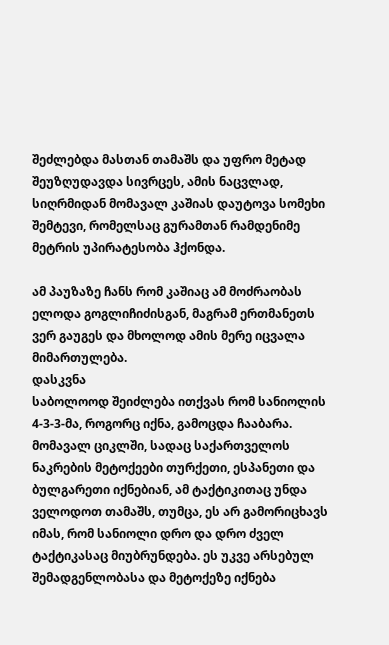შეძლებდა მასთან თამაშს და უფრო მეტად შეუზღუდავდა სივრცეს, ამის ნაცვლად, სიღრმიდან მომავალ კაშიას დაუტოვა სომეხი შემტევი, რომელსაც გურამთან რამდენიმე მეტრის უპირატესობა ჰქონდა.

ამ პაუზაზე ჩანს რომ კაშიაც ამ მოძრაობას ელოდა გოგლიჩიძისგან, მაგრამ ერთმანეთს ვერ გაუგეს და მხოლოდ ამის მერე იცვალა მიმართულება.
დასკვნა
საბოლოოდ შეიძლება ითქვას რომ სანიოლის 4-3-3-მა, როგორც იქნა, გამოცდა ჩააბარა. მომავალ ციკლში, სადაც საქართველოს ნაკრების მეტოქეები თურქეთი, ესპანეთი და ბულგარეთი იქნებიან, ამ ტაქტიკითაც უნდა ველოდოთ თამაშს, თუმცა, ეს არ გამორიცხავს იმას, რომ სანიოლი დრო და დრო ძველ ტაქტიკასაც მიუბრუნდება. ეს უკვე არსებულ შემადგენლობასა და მეტოქეზე იქნება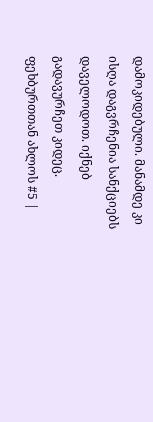დამოკიდებული. მანამდე კი ისღა დაგვრჩენია სანქციებს დაველოდოთ. იქნებ გადავურჩეთ კიდეც.
ფეხბურთთან ახლოს #5 |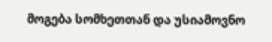მოგება სომხეთთან და უსიამოვნო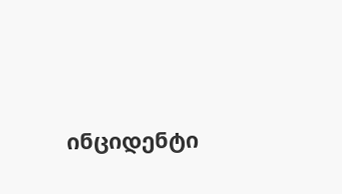ინციდენტი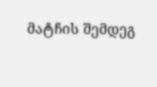მატჩის შემდეგ